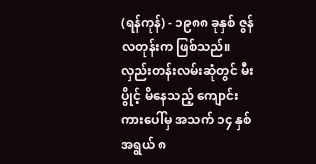(ရန်ကုန်) - ၁၉၈၈ ခုနှစ် ဇွန်လတုန်းက ဖြစ်သည်။ လှည်းတန်းလမ်းဆုံတွင် မီးပွိုင့် မိနေသည့် ကျောင်းကားပေါ်မှ အသက် ၁၄ နှစ် အရွယ် ၈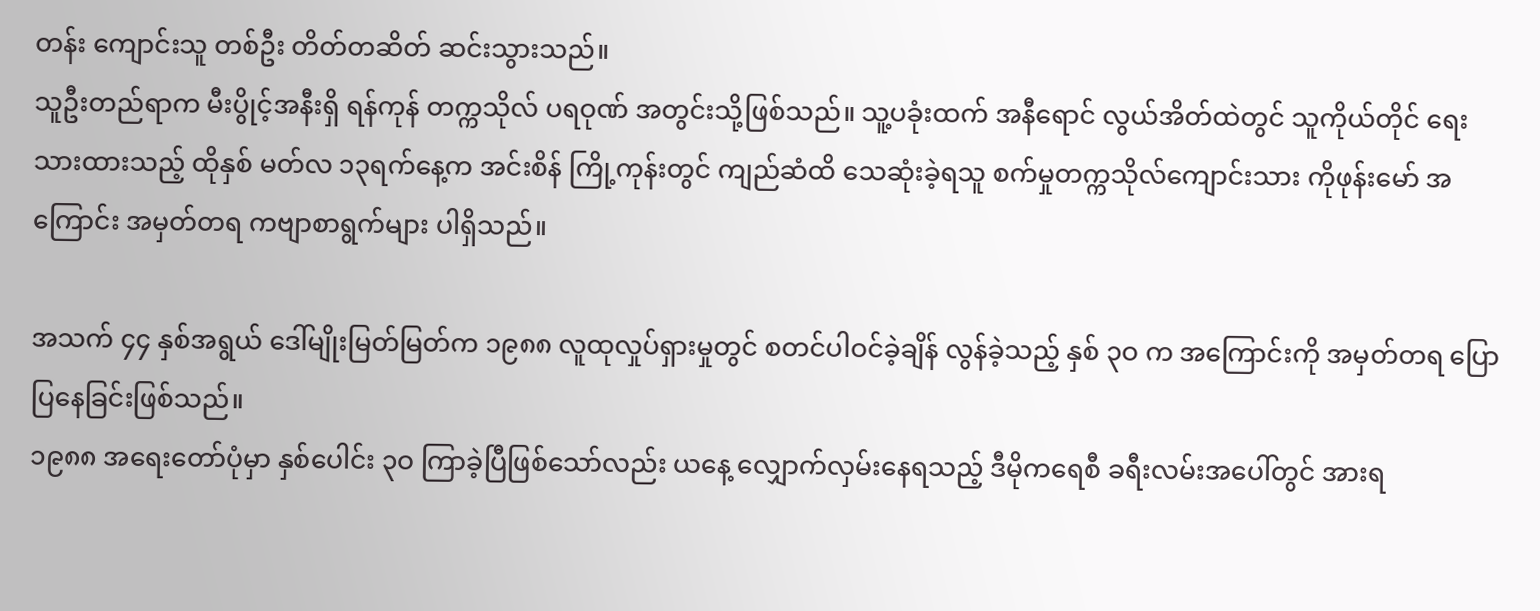တန်း ကျောင်းသူ တစ်ဦး တိတ်တဆိတ် ဆင်းသွားသည်။
သူဦးတည်ရာက မီးပွိုင့်အနီးရှိ ရန်ကုန် တက္ကသိုလ် ပရဝုဏ် အတွင်းသို့ဖြစ်သည်။ သူ့ပခုံးထက် အနီရောင် လွယ်အိတ်ထဲတွင် သူကိုယ်တိုင် ရေးသားထားသည့် ထိုနှစ် မတ်လ ၁၃ရက်နေ့က အင်းစိန် ကြို့ကုန်းတွင် ကျည်ဆံထိ သေဆုံးခဲ့ရသူ စက်မှုတက္ကသိုလ်ကျောင်းသား ကိုဖုန်းမော် အကြောင်း အမှတ်တရ ကဗျာစာရွက်များ ပါရှိသည်။

အသက် ၄၄ နှစ်အရွယ် ဒေါ်မျိုးမြတ်မြတ်က ၁၉၈၈ လူထုလှုပ်ရှားမှုတွင် စတင်ပါဝင်ခဲ့ချိန် လွန်ခဲ့သည့် နှစ် ၃ဝ က အကြောင်းကို အမှတ်တရ ပြောပြနေခြင်းဖြစ်သည်။
၁၉၈၈ အရေးတော်ပုံမှာ နှစ်ပေါင်း ၃ဝ ကြာခဲ့ပြီဖြစ်သော်လည်း ယနေ့ လျှောက်လှမ်းနေရသည့် ဒီမိုကရေစီ ခရီးလမ်းအပေါ်တွင် အားရ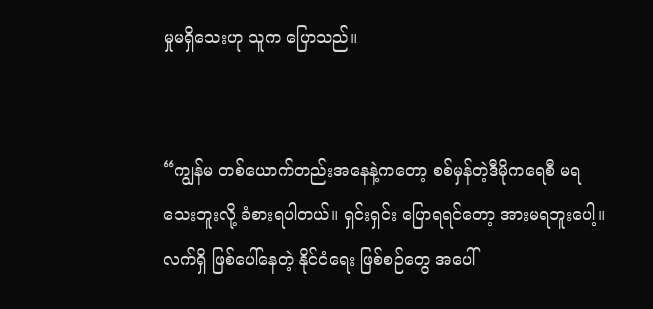မှုမရှိသေးဟု သူက ပြောသည်။


“ကျွန်မ တစ်ယောက်တည်းအနေနဲ့ကတော့ စစ်မှန်တဲ့ဒီမိုကရေစီ မရသေးဘူးလို့ ခံစားရပါတယ်။ ရှင်းရှင်း ပြောရရင်တော့ အားမရဘူးပေါ့။ လက်ရှိ ဖြစ်ပေါ်နေတဲ့ နိုင်ငံရေး ဖြစ်စဉ်တွေ အပေါ်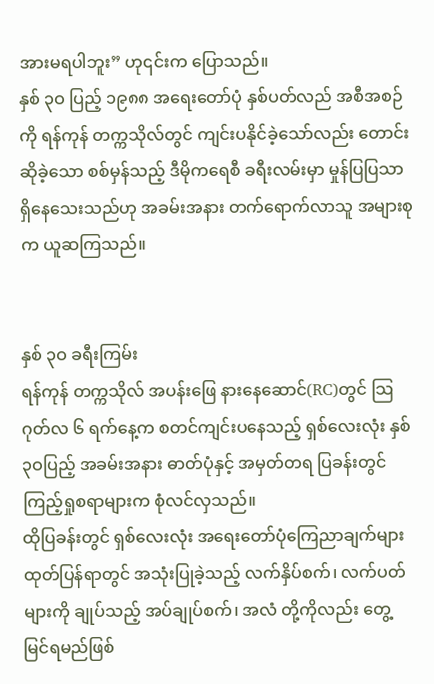အားမရပါဘူး” ဟု၎င်းက ပြောသည်။
နှစ် ၃ဝ ပြည့် ၁၉၈၈ အရေးတော်ပုံ နှစ်ပတ်လည် အစီအစဉ်ကို ရန်ကုန် တက္ကသိုလ်တွင် ကျင်းပနိုင်ခဲ့သော်လည်း တောင်းဆိုခဲ့သော စစ်မှန်သည့် ဒီမိုကရေစီ ခရီးလမ်းမှာ မှုန်ပြပြသာ ရှိနေသေးသည်ဟု အခမ်းအနား တက်ရောက်လာသူ အများစုက ယူဆကြသည်။


နှစ် ၃ဝ ခရီးကြမ်း
ရန်ကုန် တက္ကသိုလ် အပန်းဖြေ နားနေဆောင်(RC)တွင် သြဂုတ်လ ၆ ရက်နေ့က စတင်ကျင်းပနေသည့် ရှစ်လေးလုံး နှစ် ၃ဝပြည့် အခမ်းအနား ဓာတ်ပုံနှင့် အမှတ်တရ ပြခန်းတွင် ကြည့်ရှုစရာများက စုံလင်လှသည်။
ထိုပြခန်းတွင် ရှစ်လေးလုံး အရေးတော်ပုံကြေညာချက်များ ထုတ်ပြန်ရာတွင် အသုံးပြုခဲ့သည့် လက်နှိပ်စက်၊ လက်ပတ်များကို ချုပ်သည့် အပ်ချုပ်စက်၊ အလံ တို့ကိုလည်း တွေ့မြင်ရမည်ဖြစ်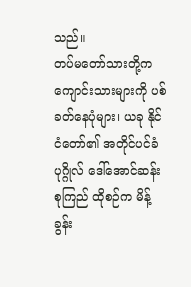သည်။
တပ်မတော်သားတို့က ကျောင်းသားများကို ပစ်ခတ်နေပုံများ၊ ယခု နိုင်ငံတော်၏ အတိုင်ပင်ခံ ပုဂ္ဂိုလ် ဒေါ်အောင်ဆန်းစုကြည် ထိုစဉ်က မိန့်ခွန်း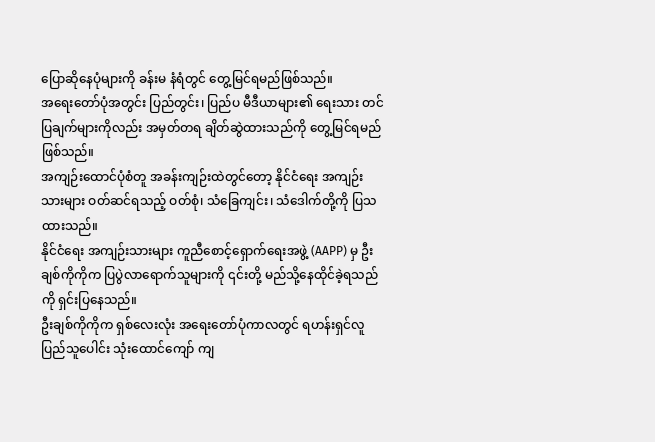ပြောဆိုနေပုံများကို ခန်းမ နံရံတွင် တွေ့မြင်ရမည်ဖြစ်သည်။
အရေးတော်ပုံအတွင်း ပြည်တွင်း၊ ပြည်ပ မီဒီယာများ၏ ရေးသား တင်ပြချက်များကိုလည်း အမှတ်တရ ချိတ်ဆွဲထားသည်ကို တွေ့မြင်ရမည်ဖြစ်သည်။
အကျဉ်းထောင်ပုံစံတူ အခန်းကျဉ်းထဲတွင်တော့ နိုင်ငံရေး အကျဉ်းသားများ ဝတ်ဆင်ရသည့် ဝတ်စုံ၊ သံခြေကျင်း၊ သံဒေါက်တို့ကို ပြသထားသည်။
နိုင်ငံရေး အကျဉ်းသားများ ကူညီစောင့်ရှောက်ရေးအဖွဲ့ (AAPP) မှ ဦးချစ်ကိုကိုက ပြပွဲလာရောက်သူများကို ၎င်းတို့ မည်သို့နေထိုင်ခဲ့ရသည်ကို ရှင်းပြနေသည်။
ဦးချစ်ကိုကိုက ရှစ်လေးလုံး အရေးတော်ပုံကာလတွင် ရဟန်းရှင်လူ ပြည်သူပေါင်း သုံးထောင်ကျော် ကျ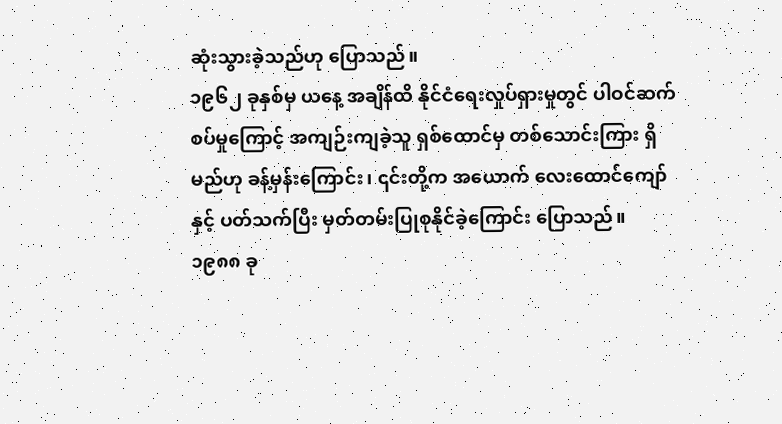ဆုံးသွားခဲ့သည်ဟု ပြောသည်။
၁၉၆၂ ခုနှစ်မှ ယနေ့ အချိန်ထိ နိုင်ငံရေးလှုပ်ရှားမှုတွင် ပါဝင်ဆက်စပ်မှုကြောင့် အကျဉ်းကျခဲ့သူ ရှစ်ထောင်မှ တစ်သောင်းကြား ရှိမည်ဟု ခန့်မှန်းကြောင်း၊ ၎င်းတို့က အယောက် လေးထောင်ကျော်နှင့် ပတ်သက်ပြီး မှတ်တမ်းပြုစုနိုင်ခဲ့ကြောင်း ပြောသည်။
၁၉၈၈ ခု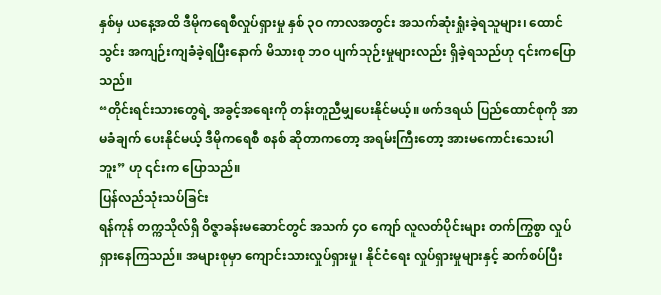နှစ်မှ ယနေ့အထိ ဒီမိုကရေစီလှုပ်ရှားမှု နှစ် ၃ဝ ကာလအတွင်း အသက်ဆုံးရှုံးခဲ့ရသူများ၊ ထောင်သွင်း အကျဉ်းကျခံခဲ့ရပြီးနောက် မိသားစု ဘဝ ပျက်သုဉ်းမှုများလည်း ရှိခဲ့ရသည်ဟု ၎င်းကပြောသည်။
“တိုင်းရင်းသားတွေရဲ့ အခွင့်အရေးကို တန်းတူညီမျှပေးနိုင်မယ့်။ ဖက်ဒရယ် ပြည်ထောင်စုကို အာမခံချက် ပေးနိုင်မယ့် ဒီမိုကရေစီ စနစ် ဆိုတာကတော့ အရမ်းကြီးတော့ အားမကောင်းသေးပါဘူး” ဟု ၎င်းက ပြောသည်။
ပြန်လည်သုံးသပ်ခြင်း
ရန်ကုန် တက္ကသိုလ်ရှိ ဝိဇ္ဇာခန်းမဆောင်တွင် အသက် ၄ဝ ကျော် လူလတ်ပိုင်းများ တက်ကြွစွာ လှုပ်ရှားနေကြသည်။ အများစုမှာ ကျောင်းသားလှုပ်ရှားမှု၊ နိုင်ငံရေး လှုပ်ရှားမှုများနှင့် ဆက်စပ်ပြီး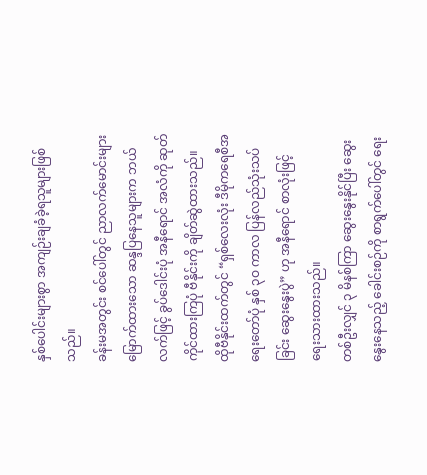နှစ်ပေါင်းများစွာ အကျဉ်းချခံခဲ့ရသူများဖြစ်သည်။
ခန်းမအတွင်း စင်ပေါ်တွင် ညာလက်မောင်းများ မြောက်ထားသော ဆန္ဒပြနေသူများက ဘယ်လက်ဖြင့် ခွပ်ဒေါင်းပုံ အနီရောင် အလံကို ဆုတ်ကိုင်ထားကြပုံ ဗီနိုင်းကို ချိတ်ဆွဲထားသည်။
ထိုဗီနိုင်းထက်တွင် “ရှစ်လေးလုံး ဒီမိုကရေစီအရေးတော်ပုံ နှစ် ၃ဝ ကာလ ပြန်လည်သုံးသပ်ခြင်း ဆွေးနွေးပွဲ” ဟု အနီရောင် စာလုံးဖြင့် ရေးသားထားသည်။
တစ်ဦးလျှင် ၃ မိနစ်ကြာ ဆွေးနွေးနိုင်ပြီး ဆွေးနွေးနေသည့် ခေါင်းစဉ်ကို စာရွက်ပေါ်တွင် ရေး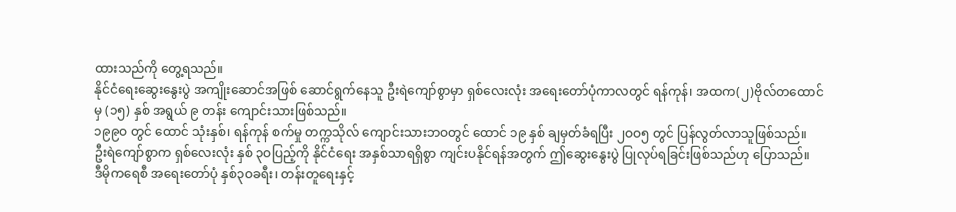ထားသည်ကို တွေ့ရသည်။
နိုင်ငံရေးဆွေးနွေးပွဲ အကျိုးဆောင်အဖြစ် ဆောင်ရွက်နေသူ ဦးရဲကျော်စွာမှာ ရှစ်လေးလုံး အရေးတော်ပုံကာလတွင် ရန်ကုန်၊ အထက(၂)ဗိုလ်တထောင်မှ (၁၅) နှစ် အရွယ် ၉ တန်း ကျောင်းသားဖြစ်သည်။
၁၉၉ဝ တွင် ထောင် သုံးနှစ်၊ ရန်ကုန် စက်မှု တက္ကသိုလ် ကျောင်းသားဘဝတွင် ထောင် ၁၉ နှစ် ချမှတ်ခံရပြီး ၂ဝဝ၅ တွင် ပြန်လွတ်လာသူဖြစ်သည်။
ဦးရဲကျော်စွာက ရှစ်လေးလုံး နှစ် ၃ဝပြည့်ကို နိုင်ငံရေး အနှစ်သာရရှိစွာ ကျင်းပနိုင်ရန်အတွက် ဤဆွေးနွေးပွဲ ပြုလုပ်ရခြင်းဖြစ်သည်ဟု ပြောသည်။
ဒီမိုကရေစီ အရေးတော်ပုံ နှစ်၃ဝခရီး၊ တန်းတူရေးနှင့်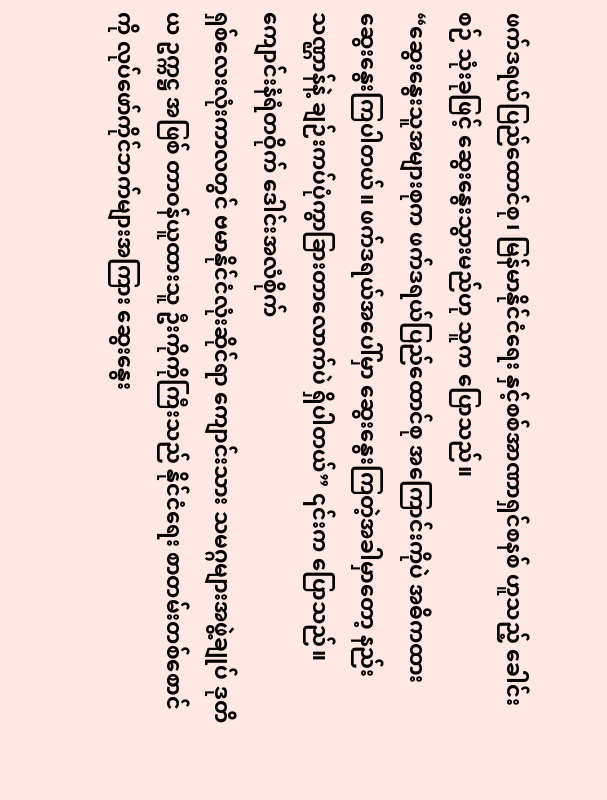ဖက်ဒရယ်ပြည်ထောင်စု၊ မြန်မာနိုင်ငံရေး နှင့်စစ်အာဏာရှင်စနစ် ဟူသည့် ခေါင်းစဉ် သုံးခုဖြင့် ဆွေးနွေးသွားမည်ဟု သူက ပြောသည်။
“ဆွေးနွေးသူအများစုက ဖက်ဒရယ်ပြည်ထောင်စု အကြောင်းကိုပဲ အဓိကထား ဆွေးနွေးကြပါတယ်။ ဖက်ဒရယ်အပေါ်မှာ ဆွေးနွေးကြတဲ့အခါမှာတော့ နည်းသဏ္ဌာန်နဲ့ ချဉ်းကပ်ပုံကွာခြားတာလောက်ပဲ ရှိပါတယ်” ၎င်းက ပြောသည်။
ကျောင်းနံရံတဝိုက် ဒေါင်းအလံစိုက်
ရှစ်လေးလုံးကာလတွင် ဗမာနိုင်ငံလုံးဆိုင်ရာ ကျောင်းသား သမဂ္ဂများအဖွဲ့ချုပ် ဒုတိယ ဥက္ကဋ္ဌ အဖြစ် တာဝန်ယူထားသူ ဦးကိုကိုကြီးသည် နိုင်ငံရေး စာတမ်းတစ်စောင်ကို လုပ်ဖော်ကိုင်ဘက်များအကြား ဆွေးနွေး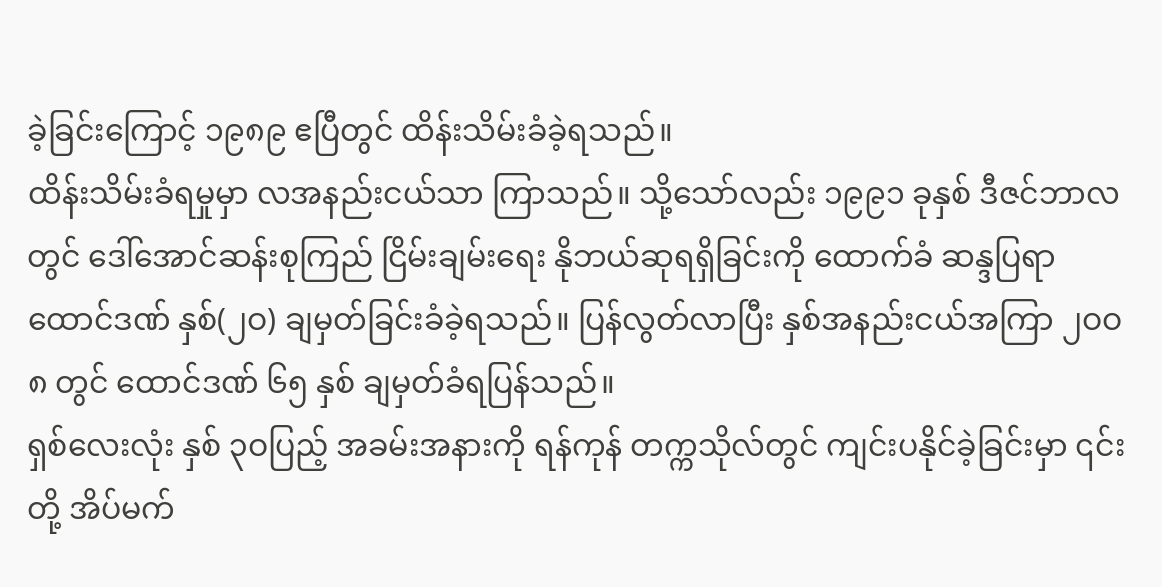ခဲ့ခြင်းကြောင့် ၁၉၈၉ ဧပြီတွင် ထိန်းသိမ်းခံခဲ့ရသည်။
ထိန်းသိမ်းခံရမှုမှာ လအနည်းငယ်သာ ကြာသည်။ သို့သော်လည်း ၁၉၉၁ ခုနှစ် ဒီဇင်ဘာလတွင် ဒေါ်အောင်ဆန်းစုကြည် ငြိမ်းချမ်းရေး နိုဘယ်ဆုရရှိခြင်းကို ထောက်ခံ ဆန္ဒပြရာ ထောင်ဒဏ် နှစ်(၂ဝ) ချမှတ်ခြင်းခံခဲ့ရသည်။ ပြန်လွတ်လာပြီး နှစ်အနည်းငယ်အကြာ ၂ဝဝ၈ တွင် ထောင်ဒဏ် ၆၅ နှစ် ချမှတ်ခံရပြန်သည်။
ရှစ်လေးလုံး နှစ် ၃ဝပြည့် အခမ်းအနားကို ရန်ကုန် တက္ကသိုလ်တွင် ကျင်းပနိုင်ခဲ့ခြင်းမှာ ၎င်းတို့ အိပ်မက်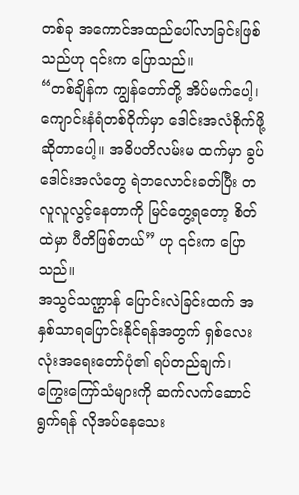တစ်ခု အကောင်အထည်ပေါ်လာခြင်းဖြစ်သည်ဟု ၎င်းက ပြောသည်။
“တစ်ချိန်က ကျွန်တော်တို့ အိပ်မက်ပေါ့၊ ကျောင်းနံရံတစ်ဝိုက်မှာ ဒေါင်းအလံစိုက်ဖို့ဆိုတာပေါ့။ အဓိပတိလမ်းမ ထက်မှာ ခွပ်ဒေါင်းအလံတွေ ရဲဘလောင်းခတ်ပြီး တလူလူလွင့်နေတာကို မြင်တွေ့ရတော့ စိတ်ထဲမှာ ပီတိဖြစ်တယ်” ဟု ၎င်းက ပြောသည်။
အသွင်သဏ္ဌာန် ပြောင်းလဲခြင်းထက် အနှစ်သာရပြောင်းနိုင်ရန်အတွက် ရှစ်လေးလုံးအရေးတော်ပုံ၏ ရပ်တည်ချက်၊ ကြွေးကြော်သံများကို ဆက်လက်ဆောင်ရွက်ရန် လိုအပ်နေသေး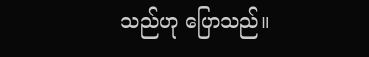သည်ဟု ပြောသည်။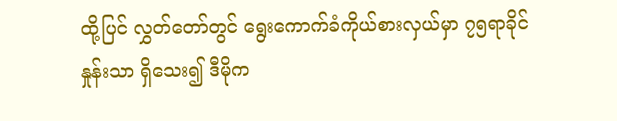ထို့ပြင် လွှတ်တော်တွင် ရွေးကောက်ခံကိုယ်စားလှယ်မှာ ၇၅ရာခိုင်နှုန်းသာ ရှိသေး၍ ဒီမိုက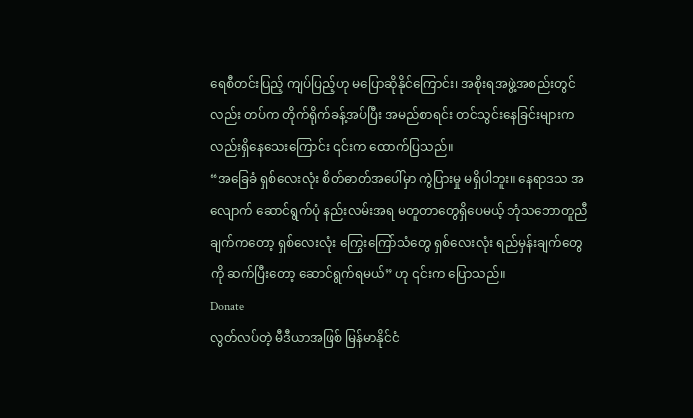ရေစီတင်းပြည့် ကျပ်ပြည့်ဟု မပြောဆိုနိုင်ကြောင်း၊ အစိုးရအဖွဲ့အစည်းတွင်လည်း တပ်က တိုက်ရိုက်ခန့်အပ်ပြီး အမည်စာရင်း တင်သွင်းနေခြင်းများကလည်းရှိနေသေးကြောင်း ၎င်းက ထောက်ပြသည်။
“အခြေခံ ရှစ်လေးလုံး စိတ်ဓာတ်အပေါ်မှာ ကွဲပြားမှု မရှိပါဘူး။ နေရာဒသ အလျောက် ဆောင်ရွက်ပုံ နည်းလမ်းအရ မတူတာတွေရှိပေမယ့် ဘုံသဘောတူညီချက်ကတော့ ရှစ်လေးလုံး ကြွေးကြော်သံတွေ ရှစ်လေးလုံး ရည်မှန်းချက်တွေကို ဆက်ပြီးတော့ ဆောင်ရွက်ရမယ်” ဟု ၎င်းက ပြောသည်။
Donate
လွတ်လပ်တဲ့ မီဒီယာအဖြစ် မြန်မာနိုင်ငံ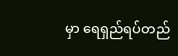မှာ ရေရှည်ရပ်တည်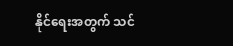နိုင်ရေးအတွက် သင်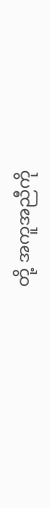တို့ အကူအညီကို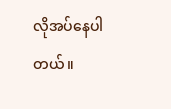လိုအပ်နေပါတယ်။